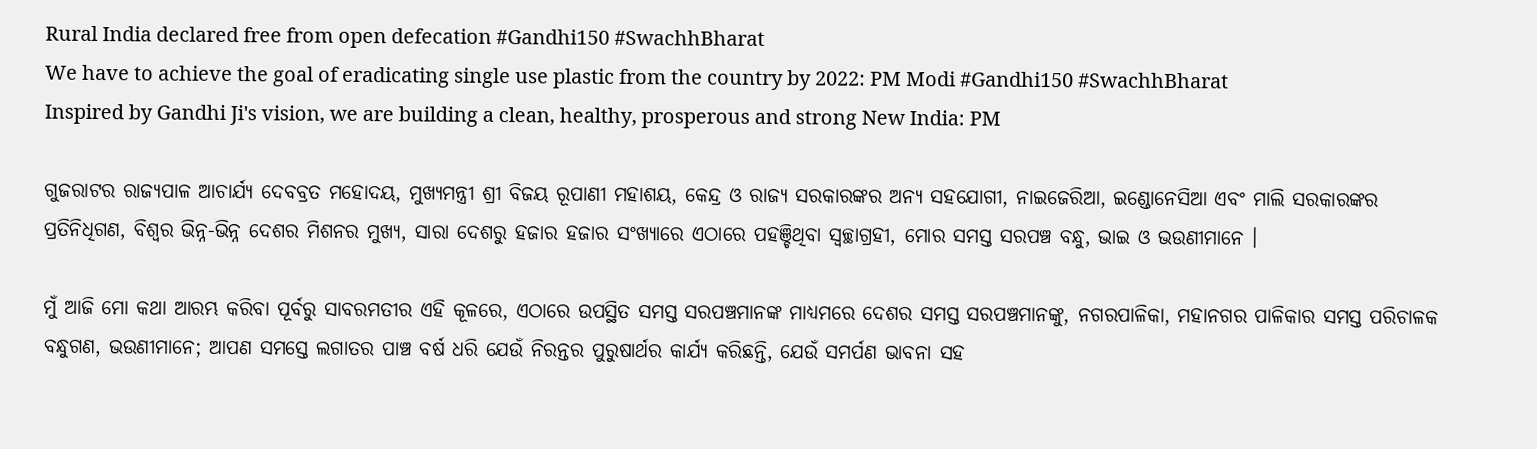Rural India declared free from open defecation #Gandhi150 #SwachhBharat
We have to achieve the goal of eradicating single use plastic from the country by 2022: PM Modi #Gandhi150 #SwachhBharat
Inspired by Gandhi Ji's vision, we are building a clean, healthy, prosperous and strong New India: PM

ଗୁଜରାଟର ରାଜ୍ୟପାଳ ଆଚାର୍ଯ୍ୟ ଦେବବ୍ରତ ମହୋଦୟ, ମୁଖ୍ୟମନ୍ତ୍ରୀ ଶ୍ରୀ ବିଜୟ ରୂପାଣୀ ମହାଶୟ, କେନ୍ଦ୍ର ଓ ରାଜ୍ୟ ସରକାରଙ୍କର ଅନ୍ୟ ସହଯୋଗୀ, ନାଇଜେରିଆ, ଇଣ୍ଡୋନେସିଆ ଏବଂ ମାଲି ସରକାରଙ୍କର ପ୍ରତିନିଧିଗଣ, ବିଶ୍ୱର ଭିନ୍ନ-ଭିନ୍ନ ଦେଶର ମିଶନର ମୁଖ୍ୟ, ସାରା ଦେଶରୁ ହଜାର ହଜାର ସଂଖ୍ୟାରେ ଏଠାରେ ପହଞ୍ଚିଥିବା ସ୍ୱଚ୍ଛାଗ୍ରହୀ, ମୋର ସମସ୍ତ ସରପଞ୍ଚ ବନ୍ଧୁ, ଭାଇ ଓ ଭଉଣୀମାନେ ।

ମୁଁ ଆଜି ମୋ କଥା ଆରମ୍ଭ କରିବା ପୂର୍ବରୁ ସାବରମତୀର ଏହି କୂଳରେ, ଏଠାରେ ଉପସ୍ଥିତ ସମସ୍ତ ସରପଞ୍ଚମାନଙ୍କ ମାଧ୍ୟମରେ ଦେଶର ସମସ୍ତ ସରପଞ୍ଚମାନଙ୍କୁ, ନଗରପାଳିକା, ମହାନଗର ପାଳିକାର ସମସ୍ତ ପରିଚାଳକ ବନ୍ଧୁଗଣ, ଭଉଣୀମାନେ; ଆପଣ ସମସ୍ତେ ଲଗାତର ପାଞ୍ଚ ବର୍ଷ ଧରି ଯେଉଁ ନିରନ୍ତର ପୁରୁଷାର୍ଥର କାର୍ଯ୍ୟ କରିଛନ୍ତି, ଯେଉଁ ସମର୍ପଣ ଭାବନା ସହ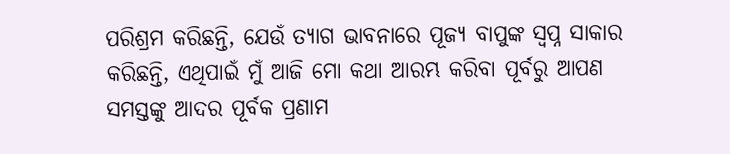ପରିଶ୍ରମ କରିଛନ୍ତି, ଯେଉଁ ତ୍ୟାଗ ଭାବନାରେ ପୂଜ୍ୟ ବାପୁଙ୍କ ସ୍ୱପ୍ନ ସାକାର କରିଛନ୍ତି, ଏଥିପାଇଁ ମୁଁ ଆଜି ମୋ କଥା ଆରମ୍ଭ କରିବା ପୂର୍ବରୁ ଆପଣ ସମସ୍ତଙ୍କୁ ଆଦର ପୂର୍ବକ ପ୍ରଣାମ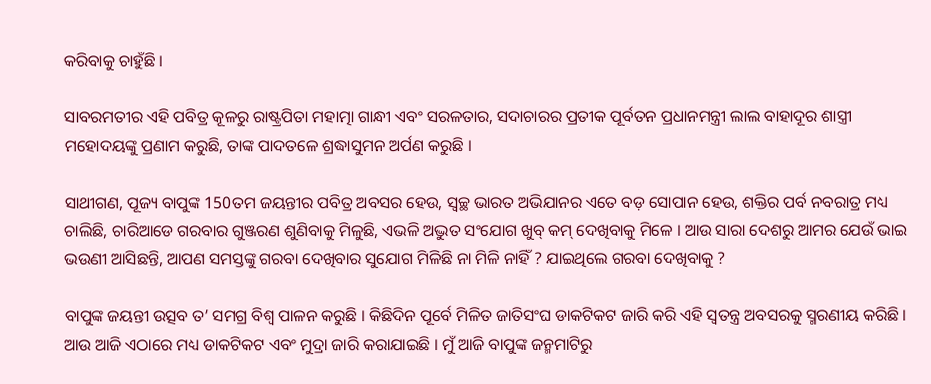କରିବାକୁ ଚାହୁଁଛି ।

ସାବରମତୀର ଏହି ପବିତ୍ର କୂଳରୁ ରାଷ୍ଟ୍ରପିତା ମହାତ୍ମା ଗାନ୍ଧୀ ଏବଂ ସରଳତାର, ସଦାଚାରର ପ୍ରତୀକ ପୂର୍ବତନ ପ୍ରଧାନମନ୍ତ୍ରୀ ଲାଲ ବାହାଦୂର ଶାସ୍ତ୍ରୀ ମହୋଦୟଙ୍କୁ ପ୍ରଣାମ କରୁଛି, ତାଙ୍କ ପାଦତଳେ ଶ୍ରଦ୍ଧାସୁମନ ଅର୍ପଣ କରୁଛି ।

ସାଥୀଗଣ, ପୂଜ୍ୟ ବାପୁଙ୍କ 150ତମ ଜୟନ୍ତୀର ପବିତ୍ର ଅବସର ହେଉ, ସ୍ୱଚ୍ଛ ଭାରତ ଅଭିଯାନର ଏତେ ବଡ଼ ସୋପାନ ହେଉ, ଶକ୍ତିର ପର୍ବ ନବରାତ୍ର ମଧ୍ୟ ଚାଲିଛି, ଚାରିଆଡେ ଗରବାର ଗୁଞ୍ଜରଣ ଶୁଣିବାକୁ ମିଳୁଛି, ଏଭଳି ଅଦ୍ଭୁତ ସଂଯୋଗ ଖୁବ୍ କମ୍ ଦେଖିବାକୁ ମିଳେ । ଆଉ ସାରା ଦେଶରୁ ଆମର ଯେଉଁ ଭାଇ ଭଉଣୀ ଆସିଛନ୍ତି, ଆପଣ ସମସ୍ତଙ୍କୁ ଗରବା ଦେଖିବାର ସୁଯୋଗ ମିଳିଛି ନା ମିଳି ନାହିଁ ? ଯାଇଥିଲେ ଗରବା ଦେଖିବାକୁ ?

ବାପୁଙ୍କ ଜୟନ୍ତୀ ଉତ୍ସବ ତ’ ସମଗ୍ର ବିଶ୍ୱ ପାଳନ କରୁଛି । କିଛିଦିନ ପୂର୍ବେ ମିଳିତ ଜାତିସଂଘ ଡାକଟିକଟ ଜାରି କରି ଏହି ସ୍ୱତନ୍ତ୍ର ଅବସରକୁ ସ୍ମରଣୀୟ କରିଛି । ଆଉ ଆଜି ଏଠାରେ ମଧ୍ୟ ଡାକଟିକଟ ଏବଂ ମୁଦ୍ରା ଜାରି କରାଯାଇଛି । ମୁଁ ଆଜି ବାପୁଙ୍କ ଜନ୍ମମାଟିରୁ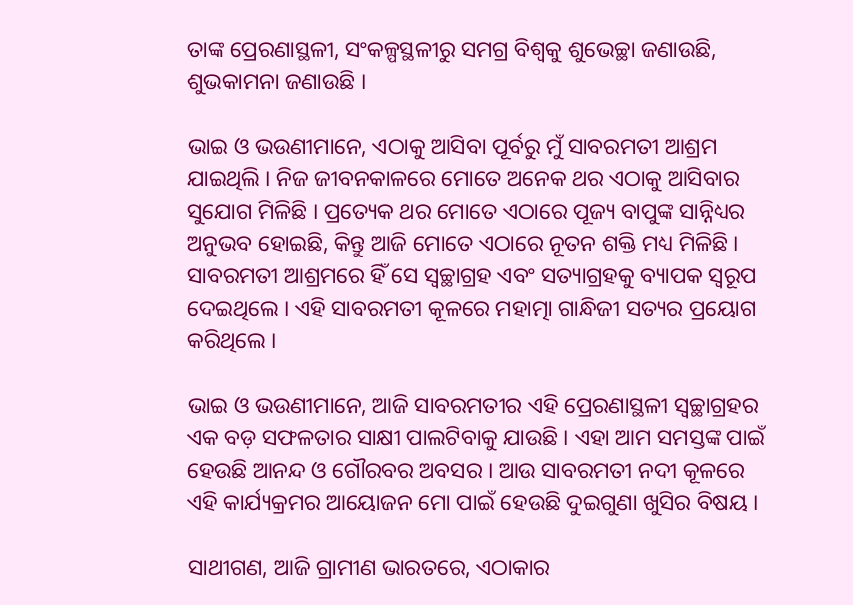ତାଙ୍କ ପ୍ରେରଣାସ୍ଥଳୀ, ସଂକଳ୍ପସ୍ଥଳୀରୁ ସମଗ୍ର ବିଶ୍ୱକୁ ଶୁଭେଚ୍ଛା ଜଣାଉଛି, ଶୁଭକାମନା ଜଣାଉଛି ।

ଭାଇ ଓ ଭଉଣୀମାନେ, ଏଠାକୁ ଆସିବା ପୂର୍ବରୁ ମୁଁ ସାବରମତୀ ଆଶ୍ରମ ଯାଇଥିଲି । ନିଜ ଜୀବନକାଳରେ ମୋତେ ଅନେକ ଥର ଏଠାକୁ ଆସିବାର ସୁଯୋଗ ମିଳିଛି । ପ୍ରତ୍ୟେକ ଥର ମୋତେ ଏଠାରେ ପୂଜ୍ୟ ବାପୁଙ୍କ ସାନ୍ନିଧ୍ୟର ଅନୁଭବ ହୋଇଛି, କିନ୍ତୁ ଆଜି ମୋତେ ଏଠାରେ ନୂତନ ଶକ୍ତି ମଧ୍ୟ ମିଳିଛି । ସାବରମତୀ ଆଶ୍ରମରେ ହିଁ ସେ ସ୍ୱଚ୍ଛାଗ୍ରହ ଏବଂ ସତ୍ୟାଗ୍ରହକୁ ବ୍ୟାପକ ସ୍ୱରୂପ ଦେଇଥିଲେ । ଏହି ସାବରମତୀ କୂଳରେ ମହାତ୍ମା ଗାନ୍ଧିଜୀ ସତ୍ୟର ପ୍ରୟୋଗ କରିଥିଲେ ।

ଭାଇ ଓ ଭଉଣୀମାନେ, ଆଜି ସାବରମତୀର ଏହି ପ୍ରେରଣାସ୍ଥଳୀ ସ୍ୱଚ୍ଛାଗ୍ରହର ଏକ ବଡ଼ ସଫଳତାର ସାକ୍ଷୀ ପାଲଟିବାକୁ ଯାଉଛି । ଏହା ଆମ ସମସ୍ତଙ୍କ ପାଇଁ ହେଉଛି ଆନନ୍ଦ ଓ ଗୌରବର ଅବସର । ଆଉ ସାବରମତୀ ନଦୀ କୂଳରେ ଏହି କାର୍ଯ୍ୟକ୍ରମର ଆୟୋଜନ ମୋ ପାଇଁ ହେଉଛି ଦୁଇଗୁଣା ଖୁସିର ବିଷୟ ।

ସାଥୀଗଣ, ଆଜି ଗ୍ରାମୀଣ ଭାରତରେ, ଏଠାକାର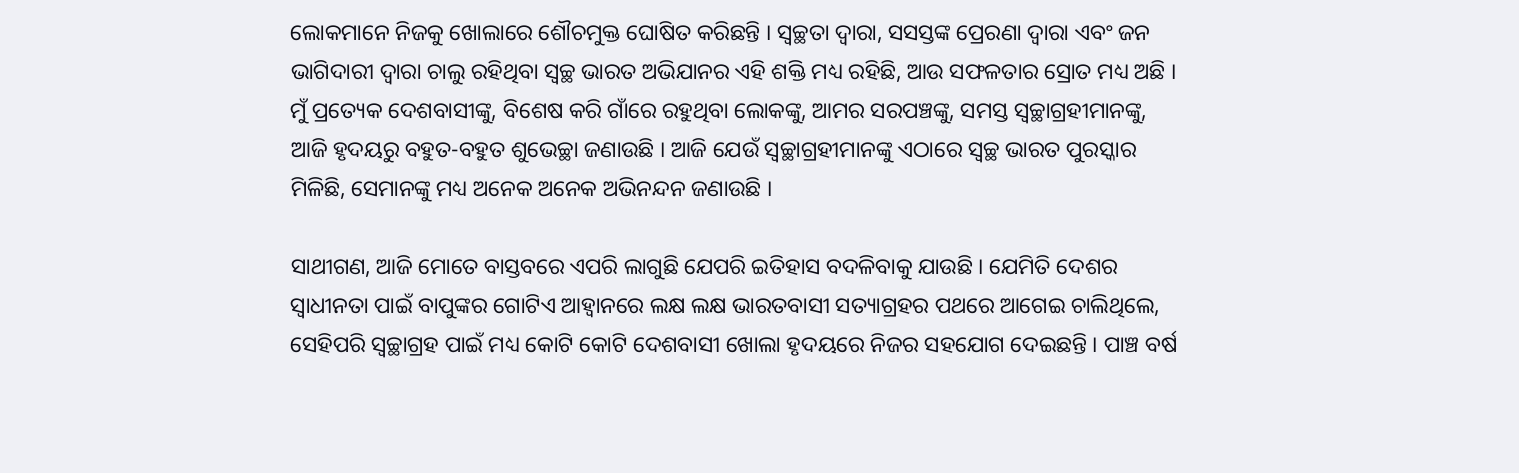ଲୋକମାନେ ନିଜକୁ ଖୋଲାରେ ଶୌଚମୁକ୍ତ ଘୋଷିତ କରିଛନ୍ତି । ସ୍ୱଚ୍ଛତା ଦ୍ୱାରା, ସସସ୍ତଙ୍କ ପ୍ରେରଣା ଦ୍ୱାରା ଏବଂ ଜନ ଭାଗିଦାରୀ ଦ୍ୱାରା ଚାଲୁ ରହିଥିବା ସ୍ୱଚ୍ଛ ଭାରତ ଅଭିଯାନର ଏହି ଶକ୍ତି ମଧ୍ୟ ରହିଛି, ଆଉ ସଫଳତାର ସ୍ରୋତ ମଧ୍ୟ ଅଛି । ମୁଁ ପ୍ରତ୍ୟେକ ଦେଶବାସୀଙ୍କୁ, ବିଶେଷ କରି ଗାଁରେ ରହୁଥିବା ଲୋକଙ୍କୁ, ଆମର ସରପଞ୍ଚଙ୍କୁ, ସମସ୍ତ ସ୍ୱଚ୍ଛାଗ୍ରହୀମାନଙ୍କୁ, ଆଜି ହୃଦୟରୁ ବହୁତ-ବହୁତ ଶୁଭେଚ୍ଛା ଜଣାଉଛି । ଆଜି ଯେଉଁ ସ୍ୱଚ୍ଛାଗ୍ରହୀମାନଙ୍କୁ ଏଠାରେ ସ୍ୱଚ୍ଛ ଭାରତ ପୁରସ୍କାର ମିଳିଛି, ସେମାନଙ୍କୁ ମଧ୍ୟ ଅନେକ ଅନେକ ଅଭିନନ୍ଦନ ଜଣାଉଛି ।

ସାଥୀଗଣ, ଆଜି ମୋତେ ବାସ୍ତବରେ ଏପରି ଲାଗୁଛି ଯେପରି ଇତିହାସ ବଦଳିବାକୁ ଯାଉଛି । ଯେମିତି ଦେଶର ସ୍ୱାଧୀନତା ପାଇଁ ବାପୁଙ୍କର ଗୋଟିଏ ଆହ୍ୱାନରେ ଲକ୍ଷ ଲକ୍ଷ ଭାରତବାସୀ ସତ୍ୟାଗ୍ରହର ପଥରେ ଆଗେଇ ଚାଲିଥିଲେ, ସେହିପରି ସ୍ୱଚ୍ଛାଗ୍ରହ ପାଇଁ ମଧ୍ୟ କୋଟି କୋଟି ଦେଶବାସୀ ଖୋଲା ହୃଦୟରେ ନିଜର ସହଯୋଗ ଦେଇଛନ୍ତି । ପାଞ୍ଚ ବର୍ଷ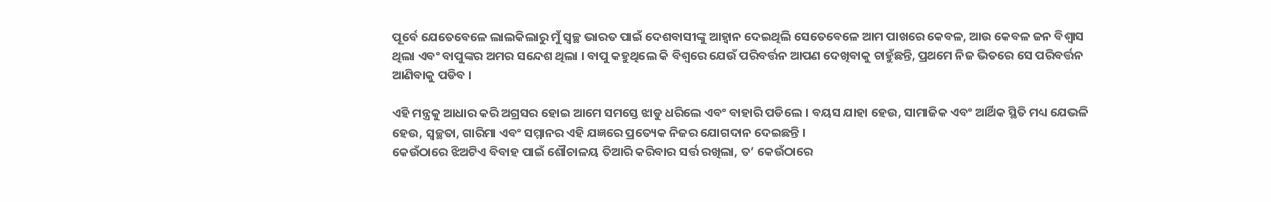ପୂର୍ବେ ଯେତେବେଳେ ଲାଲକିଲାରୁ ମୁଁ ସ୍ୱଚ୍ଛ ଭାରତ ପାଇଁ ଦେଶବାସୀଙ୍କୁ ଆହ୍ୱାନ ଦେଇଥିଲି ସେତେବେଳେ ଆମ ପାଖରେ କେବଳ, ଆଉ କେବଳ ଜନ ବିଶ୍ୱାସ ଥିଲା ଏବଂ ବାପୁଙ୍କର ଅମର ସନ୍ଦେଶ ଥିଲା । ବାପୁ କହୁଥିଲେ କି ବିଶ୍ୱରେ ଯେଉଁ ପରିବର୍ତ୍ତନ ଆପଣ ଦେଖିବାକୁ ଚାହୁଁଛନ୍ତି, ପ୍ରଥମେ ନିଜ ଭିତରେ ସେ ପରିବର୍ତ୍ତନ ଆଣିବାକୁ ପଡିବ ।

ଏହି ମନ୍ତ୍ରକୁ ଆଧାର କରି ଅଗ୍ରସର ହୋଇ ଆମେ ସମସ୍ତେ ଝାଡୁ ଧରିଲେ ଏବଂ ବାହାରି ପଡିଲେ । ବୟସ ଯାହା ହେଉ, ସାମାଜିକ ଏବଂ ଆର୍ଥିକ ସ୍ଥିତି ମଧ୍ୟ ଯେଭଳି ହେଉ, ସ୍ୱଚ୍ଛତା, ଗାରିମା ଏବଂ ସମ୍ମାନର ଏହି ଯଜ୍ଞରେ ପ୍ରତ୍ୟେକ ନିଜର ଯୋଗଦାନ ଦେଇଛନ୍ତି ।
କେଉଁଠାରେ ଝିଅଟିଏ ବିବାହ ପାଇଁ ଶୌଚାଳୟ ତିଆରି କରିବାର ସର୍ତ୍ତ ରଖିଲା, ତ’ କେଉଁଠାରେ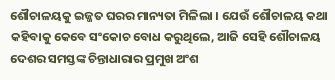ଶୌଚାଳୟକୁ ଇଜ୍ଜତ ଘରର ମାନ୍ୟତା ମିଳିଲା । ଯେଉଁ ଶୌଚାଳୟ କଥା କହିବାକୁ କେବେ ସଂକୋଚ ବୋଧ କରୁଥିଲେ, ଆଜି ସେହି ଶୌଚାଳୟ ଦେଶର ସମସ୍ତଙ୍କ ଚିନ୍ତାଧାରାର ପ୍ରମୁଖ ଅଂଶ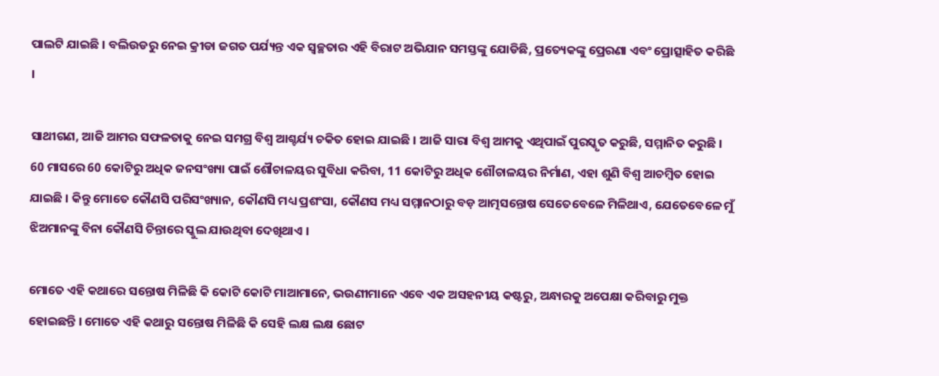ପାଲଟି ଯାଇଛି । ବଲିଉଡରୁ ନେଇ କ୍ରୀଡା ଜଗତ ପର୍ଯ୍ୟନ୍ତ ଏକ ସ୍ୱଚ୍ଛତାର ଏହି ବିରାଟ ଅଭିଯାନ ସମସ୍ତଙ୍କୁ ଯୋଡିଛି, ପ୍ରତ୍ୟେକଙ୍କୁ ପ୍ରେରଣା ଏବଂ ପ୍ରୋତ୍ସାହିତ କରିଛି ।

ସାଥୀଗଣ, ଆଜି ଆମର ସଫଳତାକୁ ନେଇ ସମଗ୍ର ବିଶ୍ୱ ଆଶ୍ଚର୍ଯ୍ୟ ଚକିତ ହୋଇ ଯାଇଛି । ଆଜି ସାରା ବିଶ୍ୱ ଆମକୁ ଏଥିପାଇଁ ପୁରସ୍କୃତ କରୁଛି, ସମ୍ମାନିତ କରୁଛି । 60 ମାସରେ 60 କୋଟିରୁ ଅଧିକ ଜନସଂଖ୍ୟା ପାଇଁ ଶୌଚାଳୟର ସୁବିଧା କରିବା, 11 କୋଟିରୁ ଅଧିକ ଶୌଚାଳୟର ନିର୍ମାଣ, ଏହା ଶୁଣି ବିଶ୍ୱ ଆଚମ୍ବିତ ହୋଇ ଯାଇଛି । କିନ୍ତୁ ମୋତେ କୌଣସି ପରିସଂଖ୍ୟାନ, କୌଣସି ମଧ୍ୟ ପ୍ରଶଂସା, କୌଣସ ମଧ୍ୟ ସମ୍ମାନଠାରୁ ବଡ଼ ଆତ୍ମସନ୍ତୋଷ ସେତେବେଳେ ମିଳିଥାଏ, ଯେତେବେଳେ ମୁଁ ଝିଅମାନଙ୍କୁ ବିନା କୌଣସି ଚିନ୍ତାରେ ସ୍କୁଲ ଯାଉଥିବା ଦେଖିଥାଏ ।

ମୋତେ ଏହି କଥାରେ ସନ୍ତୋଷ ମିଳିଛି କି କୋଟି କୋଟି ମାଆମାନେ, ଭଉଣୀମାନେ ଏବେ ଏକ ଅସହନୀୟ କଷ୍ଟରୁ, ଅନ୍ଧାରକୁ ଅପେକ୍ଷା କରିବାରୁ ମୁକ୍ତ ହୋଇଛନ୍ତି । ମୋତେ ଏହି କଥାରୁ ସନ୍ତୋଷ ମିଳିଛି କି ସେହି ଲକ୍ଷ ଲକ୍ଷ ଛୋଟ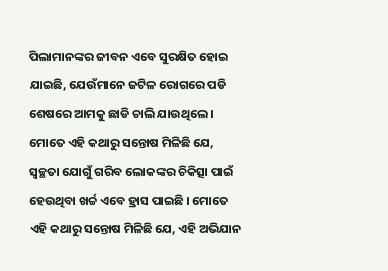ପିଲାମାନଙ୍କର ଜୀବନ ଏବେ ସୁରକ୍ଷିତ ହୋଇ ଯାଇଛି, ଯେଉଁମାନେ ଜଟିଳ ରୋଗରେ ପଡି ଶେଷରେ ଆମକୁ ଛାଡି ଚାଲି ଯାଉଥିଲେ । ମୋତେ ଏହି କଥାରୁ ସନ୍ତୋଷ ମିଳିଛି ଯେ, ସ୍ୱଚ୍ଛତା ଯୋଗୁଁ ଗରିବ ଲୋକଙ୍କର ଚିକିତ୍ସା ପାଇଁ ହେଉଥିବା ଖର୍ଚ୍ଚ ଏବେ ହ୍ରାସ ପାଇଛି । ମୋତେ ଏହି କଥାରୁ ସନ୍ତୋଷ ମିଳିଛି ଯେ, ଏହି ଅଭିଯାନ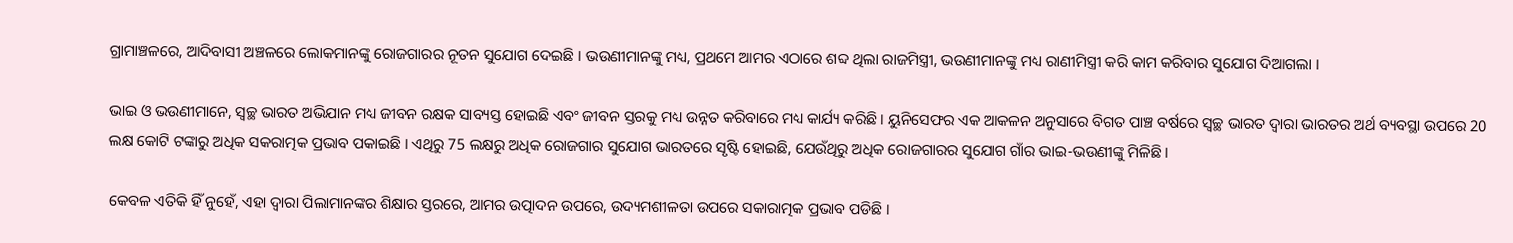ଗ୍ରାମାଞ୍ଚଳରେ, ଆଦିବାସୀ ଅଞ୍ଚଳରେ ଲୋକମାନଙ୍କୁ ରୋଜଗାରର ନୂତନ ସୁଯୋଗ ଦେଇଛି । ଭଉଣୀମାନଙ୍କୁ ମଧ୍ୟ, ପ୍ରଥମେ ଆମର ଏଠାରେ ଶବ୍ଦ ଥିଲା ରାଜମିସ୍ତ୍ରୀ, ଭଉଣୀମାନଙ୍କୁ ମଧ୍ୟ ରାଣୀମିସ୍ତ୍ରୀ କରି କାମ କରିବାର ସୁଯୋଗ ଦିଆଗଲା ।

ଭାଇ ଓ ଭଉଣୀମାନେ, ସ୍ୱଚ୍ଛ ଭାରତ ଅଭିଯାନ ମଧ୍ୟ ଜୀବନ ରକ୍ଷକ ସାବ୍ୟସ୍ତ ହୋଇଛି ଏବଂ ଜୀବନ ସ୍ତରକୁ ମଧ୍ୟ ଉନ୍ନତ କରିବାରେ ମଧ୍ୟ କାର୍ଯ୍ୟ କରିଛି । ୟୁନିସେଫର ଏକ ଆକଳନ ଅନୁସାରେ ବିଗତ ପାଞ୍ଚ ବର୍ଷରେ ସ୍ୱଚ୍ଛ ଭାରତ ଦ୍ୱାରା ଭାରତର ଅର୍ଥ ବ୍ୟବସ୍ଥା ଉପରେ 20 ଲକ୍ଷ କୋଟି ଟଙ୍କାରୁ ଅଧିକ ସକରାତ୍ମକ ପ୍ରଭାବ ପକାଇଛି । ଏଥିରୁ 75 ଲକ୍ଷରୁ ଅଧିକ ରୋଜଗାର ସୁଯୋଗ ଭାରତରେ ସୃଷ୍ଟି ହୋଇଛି, ଯେଉଁଥିରୁ ଅଧିକ ରୋଜଗାରର ସୁଯୋଗ ଗାଁର ଭାଇ-ଭଉଣୀଙ୍କୁ ମିଳିଛି ।

କେବଳ ଏତିକି ହିଁ ନୁହେଁ, ଏହା ଦ୍ୱାରା ପିଲାମାନଙ୍କର ଶିକ୍ଷାର ସ୍ତରରେ, ଆମର ଉତ୍ପାଦନ ଉପରେ, ଉଦ୍ୟମଶୀଳତା ଉପରେ ସକାରାତ୍ମକ ପ୍ରଭାବ ପଡିଛି ।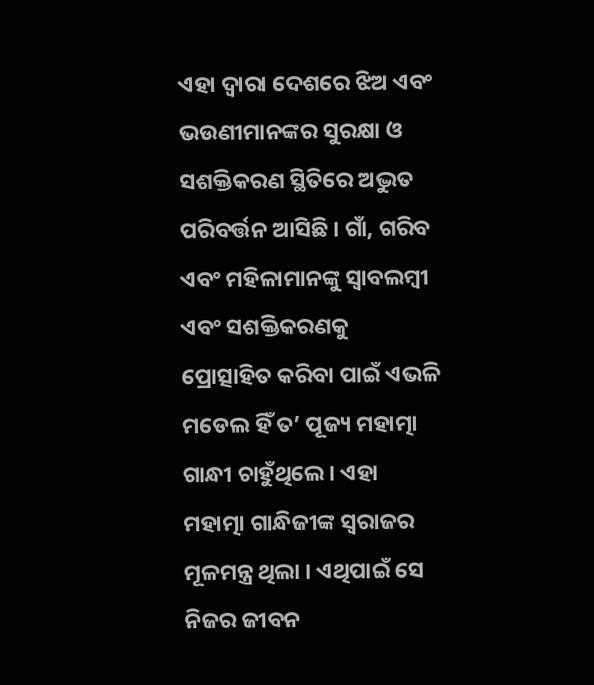ଏହା ଦ୍ୱାରା ଦେଶରେ ଝିଅ ଏବଂ ଭଉଣୀମାନଙ୍କର ସୁରକ୍ଷା ଓ ସଶକ୍ତିକରଣ ସ୍ଥିତିରେ ଅଦ୍ଭୁତ ପରିବର୍ତ୍ତନ ଆସିଛି । ଗାଁ, ଗରିବ ଏବଂ ମହିଳାମାନଙ୍କୁ ସ୍ୱାବଲମ୍ବୀ ଏବଂ ସଶକ୍ତିକରଣକୁ ପ୍ରୋତ୍ସାହିତ କରିବା ପାଇଁ ଏଭଳି ମଡେଲ ହିଁ ତ’ ପୂଜ୍ୟ ମହାତ୍ମା ଗାନ୍ଧୀ ଚାହୁଁଥିଲେ । ଏହା ମହାତ୍ମା ଗାନ୍ଧିଜୀଙ୍କ ସ୍ୱରାଜର ମୂଳମନ୍ତ୍ର ଥିଲା । ଏଥିପାଇଁ ସେ ନିଜର ଜୀବନ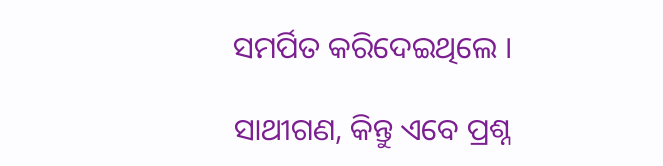ସମର୍ପିତ କରିଦେଇଥିଲେ ।

ସାଥୀଗଣ, କିନ୍ତୁ ଏବେ ପ୍ରଶ୍ନ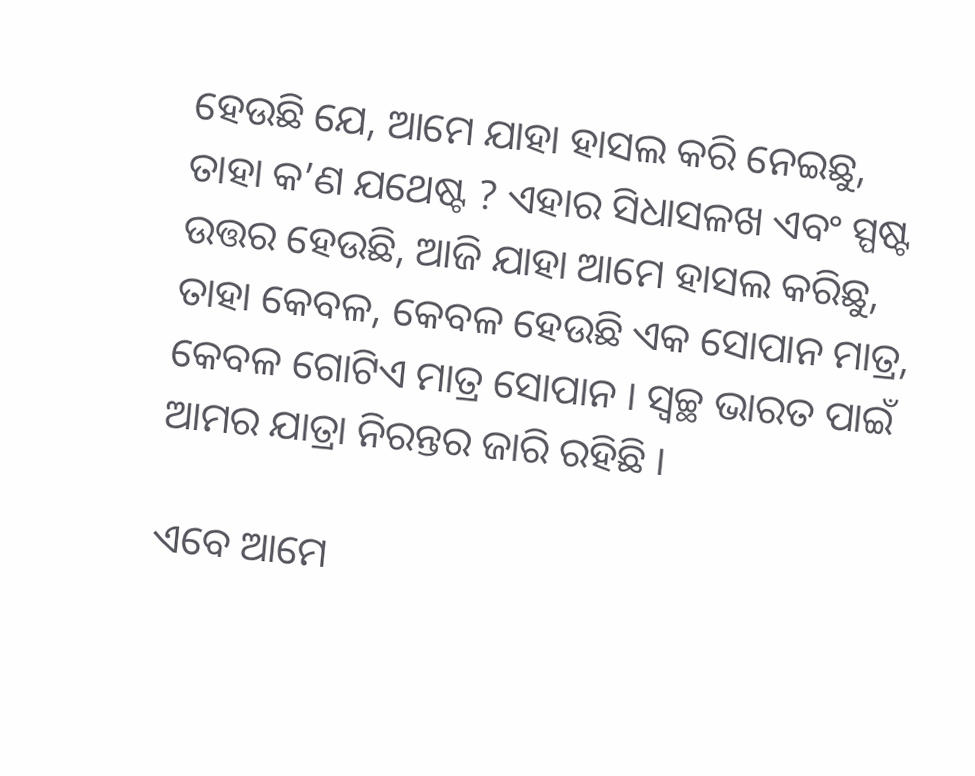ହେଉଛି ଯେ, ଆମେ ଯାହା ହାସଲ କରି ନେଇଛୁ, ତାହା କ’ଣ ଯଥେଷ୍ଟ ? ଏହାର ସିଧାସଳଖ ଏବଂ ସ୍ପଷ୍ଟ ଉତ୍ତର ହେଉଛି, ଆଜି ଯାହା ଆମେ ହାସଲ କରିଛୁ, ତାହା କେବଳ, କେବଳ ହେଉଛି ଏକ ସୋପାନ ମାତ୍ର, କେବଳ ଗୋଟିଏ ମାତ୍ର ସୋପାନ । ସ୍ୱଚ୍ଛ ଭାରତ ପାଇଁ ଆମର ଯାତ୍ରା ନିରନ୍ତର ଜାରି ରହିଛି ।

ଏବେ ଆମେ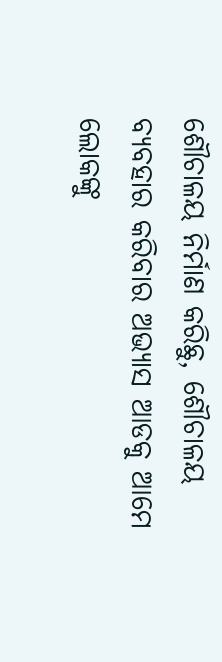ଶୌଚାଳୟ ନିର୍ମାଣ କରିଛୁ, ଶୌଚାଳୟ ବ୍ୟବହାର କରିବାର ଅଭ୍ୟାସ ଆଡକୁ ଆମେ ଲୋକଙ୍କୁ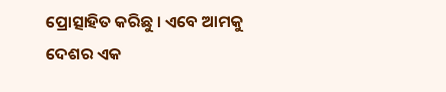ପ୍ରୋତ୍ସାହିତ କରିଛୁ । ଏବେ ଆମକୁ ଦେଶର ଏକ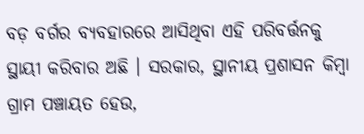ବଡ଼ ବର୍ଗର ବ୍ୟବହାରରେ ଆସିଥିବା ଏହି ପରିବର୍ତ୍ତନକୁ ସ୍ଥାୟୀ କରିବାର ଅଛି । ସରକାର, ସ୍ଥାନୀୟ ପ୍ରଶାସନ କିମ୍ବା ଗ୍ରାମ ପଞ୍ଚାୟତ ହେଉ,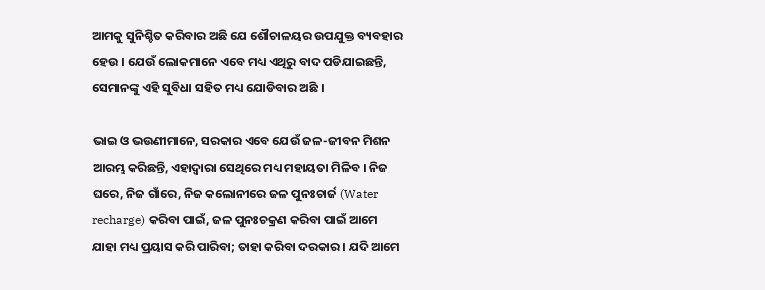ଆମକୁ ସୁନିଶ୍ଚିତ କରିବାର ଅଛି ଯେ ଶୌଚାଳୟର ଉପଯୁକ୍ତ ବ୍ୟବହାର ହେଉ । ଯେଉଁ ଲୋକମାନେ ଏବେ ମଧ୍ୟ ଏଥିରୁ ବାଦ ପଡିଯାଇଛନ୍ତି, ସେମାନଙ୍କୁ ଏହି ସୁବିଧା ସହିତ ମଧ୍ୟ ଯୋଡିବାର ଅଛି ।

ଭାଇ ଓ ଭଉଣୀମାନେ, ସରକାର ଏବେ ଯେଉଁ ଜଳ-ଜୀବନ ମିଶନ ଆରମ୍ଭ କରିଛନ୍ତି, ଏହାଦ୍ୱାରା ସେଥିରେ ମଧ୍ୟ ମହାୟତା ମିଳିବ । ନିଜ ଘରେ, ନିଜ ଗାଁରେ, ନିଜ କଲୋନୀରେ ଜଳ ପୁନଃଚାର୍ଜ (Water recharge) କରିବା ପାଇଁ, ଜଳ ପୁନଃଚକ୍ରଣ କରିବା ପାଇଁ ଆମେ ଯାହା ମଧ୍ୟ ପ୍ରୟାସ କରି ପାରିବା; ତାହା କରିବା ଦରକାର । ଯଦି ଆମେ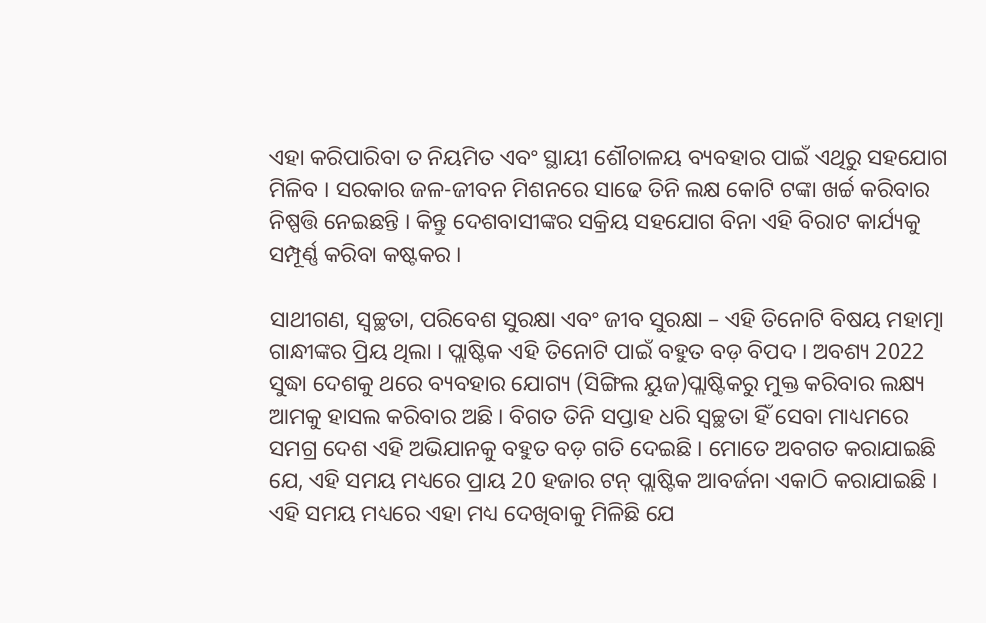ଏହା କରିପାରିବା ତ ନିୟମିତ ଏବଂ ସ୍ଥାୟୀ ଶୌଚାଳୟ ବ୍ୟବହାର ପାଇଁ ଏଥିରୁ ସହଯୋଗ ମିଳିବ । ସରକାର ଜଳ-ଜୀବନ ମିଶନରେ ସାଢେ ତିନି ଲକ୍ଷ କୋଟି ଟଙ୍କା ଖର୍ଚ୍ଚ କରିବାର ନିଷ୍ପତ୍ତି ନେଇଛନ୍ତି । କିନ୍ତୁ ଦେଶବାସୀଙ୍କର ସକ୍ରିୟ ସହଯୋଗ ବିନା ଏହି ବିରାଟ କାର୍ଯ୍ୟକୁ ସମ୍ପୂର୍ଣ୍ଣ କରିବା କଷ୍ଟକର ।

ସାଥୀଗଣ, ସ୍ୱଚ୍ଛତା, ପରିବେଶ ସୁରକ୍ଷା ଏବଂ ଜୀବ ସୁରକ୍ଷା – ଏହି ତିନୋଟି ବିଷୟ ମହାତ୍ମା ଗାନ୍ଧୀଙ୍କର ପ୍ରିୟ ଥିଲା । ପ୍ଲାଷ୍ଟିକ ଏହି ତିନୋଟି ପାଇଁ ବହୁତ ବଡ଼ ବିପଦ । ଅବଶ୍ୟ 2022 ସୁଦ୍ଧା ଦେଶକୁ ଥରେ ବ୍ୟବହାର ଯୋଗ୍ୟ (ସିଙ୍ଗିଲ ୟୁଜ)ପ୍ଲାଷ୍ଟିକରୁ ମୁକ୍ତ କରିବାର ଲକ୍ଷ୍ୟ ଆମକୁ ହାସଲ କରିବାର ଅଛି । ବିଗତ ତିନି ସପ୍ତାହ ଧରି ସ୍ୱଚ୍ଛତା ହିଁ ସେବା ମାଧ୍ୟମରେ ସମଗ୍ର ଦେଶ ଏହି ଅଭିଯାନକୁ ବହୁତ ବଡ଼ ଗତି ଦେଇଛି । ମୋତେ ଅବଗତ କରାଯାଇଛି ଯେ, ଏହି ସମୟ ମଧ୍ୟରେ ପ୍ରାୟ 20 ହଜାର ଟନ୍ ପ୍ଲାଷ୍ଟିକ ଆବର୍ଜନା ଏକାଠି କରାଯାଇଛି । ଏହି ସମୟ ମଧ୍ୟରେ ଏହା ମଧ୍ୟ ଦେଖିବାକୁ ମିଳିଛି ଯେ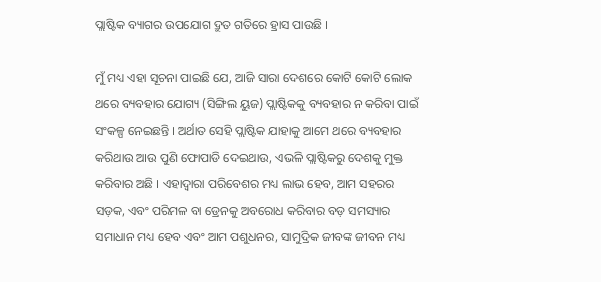ପ୍ଲାଷ୍ଟିକ ବ୍ୟାଗର ଉପଯୋଗ ଦ୍ରୁତ ଗତିରେ ହ୍ରାସ ପାଉଛି ।

ମୁଁ ମଧ୍ୟ ଏହା ସୂଚନା ପାଇଛି ଯେ, ଆଜି ସାରା ଦେଶରେ କୋଟି କୋଟି ଲୋକ ଥରେ ବ୍ୟବହାର ଯୋଗ୍ୟ (ସିଙ୍ଗିଲ ୟୁଜ) ପ୍ଲାଷ୍ଟିକକୁ ବ୍ୟବହାର ନ କରିବା ପାଇଁ ସଂକଳ୍ପ ନେଇଛନ୍ତି । ଅର୍ଥାତ ସେହି ପ୍ଲାଷ୍ଟିକ ଯାହାକୁ ଆମେ ଥରେ ବ୍ୟବହାର କରିଥାଉ ଆଉ ପୁଣି ଫୋପାଡି ଦେଇଥାଉ, ଏଭଳି ପ୍ଲାଷ୍ଟିକରୁ ଦେଶକୁ ମୁକ୍ତ କରିବାର ଅଛି । ଏହାଦ୍ୱାରା ପରିବେଶର ମଧ୍ୟ ଲାଭ ହେବ, ଆମ ସହରର ସଡ଼କ, ଏବଂ ପରିମଳ ବା ଡ୍ରେନକୁ ଅବରୋଧ କରିବାର ବଡ଼ ସମସ୍ୟାର ସମାଧାନ ମଧ୍ୟ ହେବ ଏବଂ ଆମ ପଶୁଧନର, ସାମୁଦ୍ରିକ ଜୀବଙ୍କ ଜୀବନ ମଧ୍ୟ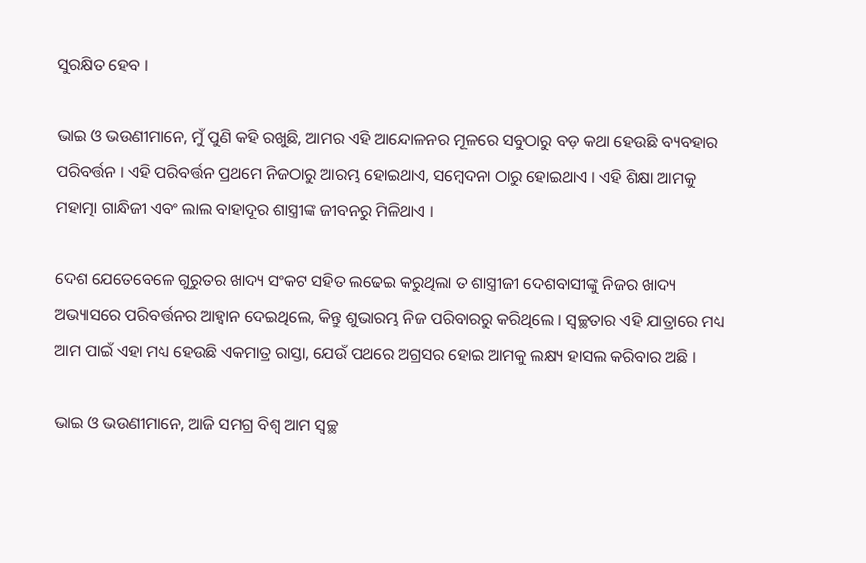ସୁରକ୍ଷିତ ହେବ ।

ଭାଇ ଓ ଭଉଣୀମାନେ, ମୁଁ ପୁଣି କହି ରଖୁଛି, ଆମର ଏହି ଆନ୍ଦୋଳନର ମୂଳରେ ସବୁଠାରୁ ବଡ଼ କଥା ହେଉଛି ବ୍ୟବହାର ପରିବର୍ତ୍ତନ । ଏହି ପରିବର୍ତ୍ତନ ପ୍ରଥମେ ନିଜଠାରୁ ଆରମ୍ଭ ହୋଇଥାଏ, ସମ୍ବେଦନା ଠାରୁ ହୋଇଥାଏ । ଏହି ଶିକ୍ଷା ଆମକୁ ମହାତ୍ମା ଗାନ୍ଧିଜୀ ଏବଂ ଲାଲ ବାହାଦୂର ଶାସ୍ତ୍ରୀଙ୍କ ଜୀବନରୁ ମିଳିଥାଏ ।

ଦେଶ ଯେତେବେଳେ ଗୁରୁତର ଖାଦ୍ୟ ସଂକଟ ସହିତ ଲଢେଇ କରୁଥିଲା ତ ଶାସ୍ତ୍ରୀଜୀ ଦେଶବାସୀଙ୍କୁ ନିଜର ଖାଦ୍ୟ ଅଭ୍ୟାସରେ ପରିବର୍ତ୍ତନର ଆହ୍ୱାନ ଦେଇଥିଲେ, କିନ୍ତୁ ଶୁଭାରମ୍ଭ ନିଜ ପରିବାରରୁ କରିଥିଲେ । ସ୍ୱଚ୍ଛତାର ଏହି ଯାତ୍ରାରେ ମଧ୍ୟ ଆମ ପାଇଁ ଏହା ମଧ୍ୟ ହେଉଛି ଏକମାତ୍ର ରାସ୍ତା, ଯେଉଁ ପଥରେ ଅଗ୍ରସର ହୋଇ ଆମକୁ ଲକ୍ଷ୍ୟ ହାସଲ କରିବାର ଅଛି ।

ଭାଇ ଓ ଭଉଣୀମାନେ, ଆଜି ସମଗ୍ର ବିଶ୍ୱ ଆମ ସ୍ୱଚ୍ଛ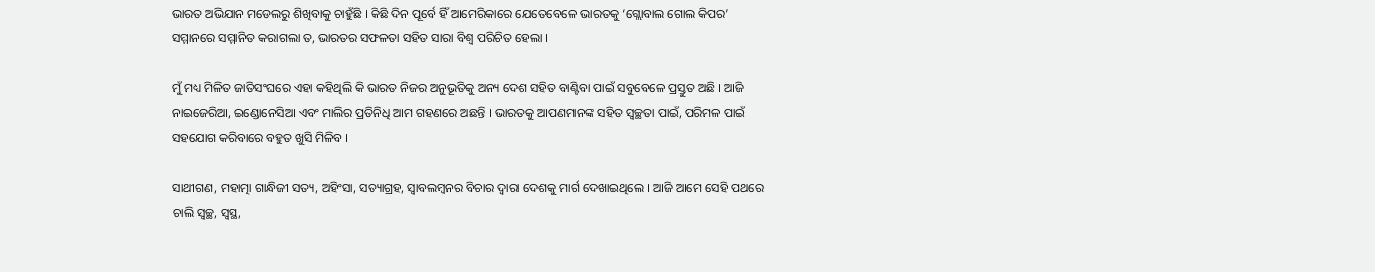ଭାରତ ଅଭିଯାନ ମଡେଲରୁ ଶିଖିବାକୁ ଚାହୁଁଛି । କିଛି ଦିନ ପୂର୍ବେ ହିଁ ଆମେରିକାରେ ଯେତେବେଳେ ଭାରତକୁ ‘ଗ୍ଲୋବାଲ ଗୋଲ କିପର’ ସମ୍ମାନରେ ସମ୍ମାନିତ କରାଗଲା ତ, ଭାରତର ସଫଳତା ସହିତ ସାରା ବିଶ୍ୱ ପରିଚିତ ହେଲା ।

ମୁଁ ମଧ୍ୟ ମିଳିତ ଜାତିସଂଘରେ ଏହା କହିଥିଲି କି ଭାରତ ନିଜର ଅନୁଭୂତିକୁ ଅନ୍ୟ ଦେଶ ସହିତ ବାଣ୍ଟିବା ପାଇଁ ସବୁବେଳେ ପ୍ରସ୍ତୁତ ଅଛି । ଆଜି ନାଇଜେରିଆ, ଇଣ୍ଡୋନେସିଆ ଏବଂ ମାଲିର ପ୍ରତିନିଧି ଆମ ଗହଣରେ ଅଛନ୍ତି । ଭାରତକୁ ଆପଣମାନଙ୍କ ସହିତ ସ୍ୱଚ୍ଛତା ପାଇଁ, ପରିମଳ ପାଇଁ ସହଯୋଗ କରିବାରେ ବହୁତ ଖୁସି ମିଳିବ ।

ସାଥୀଗଣ, ମହାତ୍ମା ଗାନ୍ଧିଜୀ ସତ୍ୟ, ଅହିଂସା, ସତ୍ୟାଗ୍ରହ, ସ୍ୱାବଲମ୍ବନର ବିଚାର ଦ୍ୱାରା ଦେଶକୁ ମାର୍ଗ ଦେଖାଇଥିଲେ । ଆଜି ଆମେ ସେହି ପଥରେ ଚାଲି ସ୍ୱଚ୍ଛ, ସ୍ୱସ୍ଥ,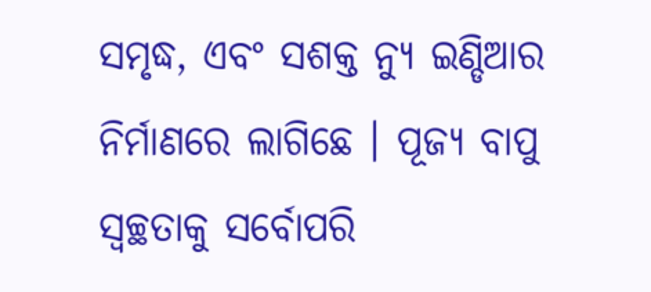ସମୃଦ୍ଧ, ଏବଂ ସଶକ୍ତ ନ୍ୟୁ ଇଣ୍ଡିଆର ନିର୍ମାଣରେ ଲାଗିଛେ । ପୂଜ୍ୟ ବାପୁ ସ୍ୱଚ୍ଛତାକୁ ସର୍ବୋପରି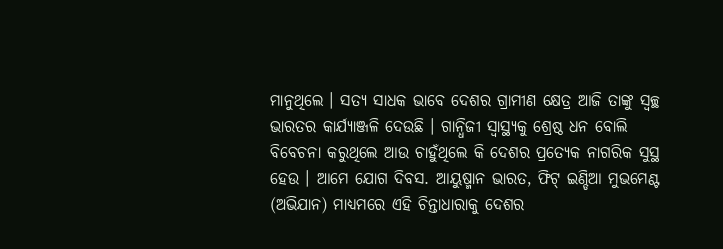ମାନୁଥିଲେ । ସତ୍ୟ ସାଧକ ଭାବେ ଦେଶର ଗ୍ରାମୀଣ କ୍ଷେତ୍ର ଆଜି ତାଙ୍କୁ ସ୍ୱଚ୍ଛ ଭାରତର କାର୍ଯ୍ୟାଞ୍ଜଳି ଦେଉଛି । ଗାନ୍ଧିଜୀ ସ୍ୱାସ୍ଥ୍ୟକୁ ଶ୍ରେଷ୍ଠ ଧନ ବୋଲି ବିବେଚନା କରୁଥିଲେ ଆଉ ଚାହୁଁଥିଲେ କି ଦେଶର ପ୍ରତ୍ୟେକ ନାଗରିକ ସୁସ୍ଥ ହେଉ । ଆମେ ଯୋଗ ଦିବସ. ଆୟୁଷ୍ମାନ ଭାରତ, ଫିଟ୍ ଇଣ୍ଡିଆ ମୁଭମେଣ୍ଟ (ଅଭିଯାନ) ମାଧ୍ୟମରେ ଏହି ଚିନ୍ତାଧାରାକୁ ଦେଶର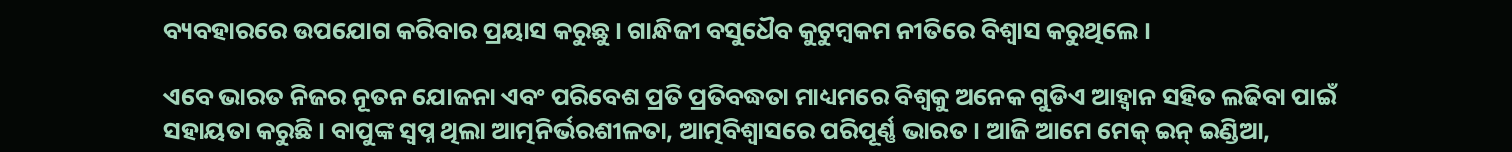ବ୍ୟବହାରରେ ଉପଯୋଗ କରିବାର ପ୍ରୟାସ କରୁଛୁ । ଗାନ୍ଧିଜୀ ବସୁଧୈବ କୁଟୁମ୍ବକମ ନୀତିରେ ବିଶ୍ୱାସ କରୁଥିଲେ ।

ଏବେ ଭାରତ ନିଜର ନୂତନ ଯୋଜନା ଏବଂ ପରିବେଶ ପ୍ରତି ପ୍ରତିବଦ୍ଧତା ମାଧ୍ୟମରେ ବିଶ୍ୱକୁ ଅନେକ ଗୁଡିଏ ଆହ୍ୱାନ ସହିତ ଲଢିବା ପାଇଁ ସହାୟତା କରୁଛି । ବାପୁଙ୍କ ସ୍ୱପ୍ନ ଥିଲା ଆତ୍ମନିର୍ଭରଶୀଳତା, ଆତ୍ମବିଶ୍ୱାସରେ ପରିପୂର୍ଣ୍ଣ ଭାରତ । ଆଜି ଆମେ ମେକ୍ ଇନ୍ ଇଣ୍ଡିଆ,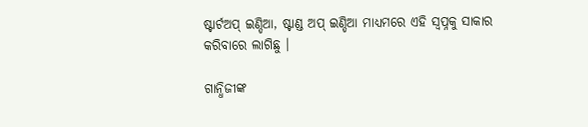ଷ୍ଟାର୍ଟଅପ୍ ଇଣ୍ଡିଆ, ଷ୍ଟାଣ୍ଡ ଅପ୍ ଇଣ୍ଡିଆ ମାଧ୍ୟମରେ ଏହି ସ୍ୱପ୍ନକୁ ସାକାର କରିବାରେ ଲାଗିଛୁ ।

ଗାନ୍ଧିଜୀଙ୍କ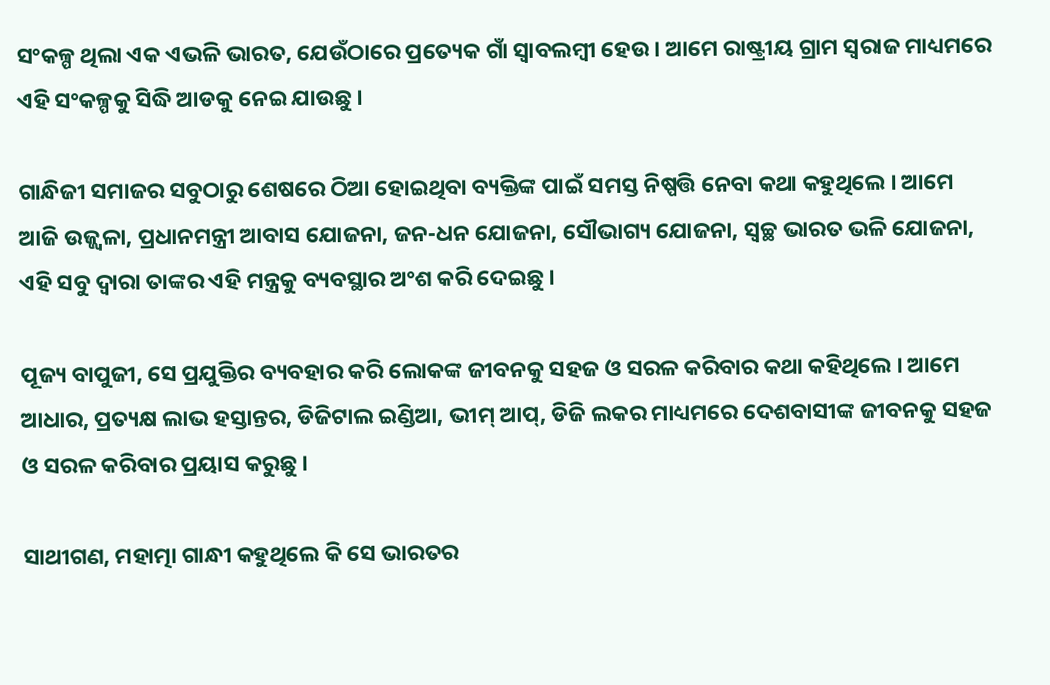ସଂକଳ୍ପ ଥିଲା ଏକ ଏଭଳି ଭାରତ, ଯେଉଁଠାରେ ପ୍ରତ୍ୟେକ ଗାଁ ସ୍ୱାବଲମ୍ବୀ ହେଉ । ଆମେ ରାଷ୍ଟ୍ରୀୟ ଗ୍ରାମ ସ୍ୱରାଜ ମାଧ୍ୟମରେ ଏହି ସଂକଳ୍ପକୁ ସିଦ୍ଧି ଆଡକୁ ନେଇ ଯାଉଛୁ ।

ଗାନ୍ଧିଜୀ ସମାଜର ସବୁଠାରୁ ଶେଷରେ ଠିଆ ହୋଇଥିବା ବ୍ୟକ୍ତିଙ୍କ ପାଇଁ ସମସ୍ତ ନିଷ୍ପତ୍ତି ନେବା କଥା କହୁଥିଲେ । ଆମେ ଆଜି ଉଜ୍ଜ୍ୱଳା, ପ୍ରଧାନମନ୍ତ୍ରୀ ଆବାସ ଯୋଜନା, ଜନ-ଧନ ଯୋଜନା, ସୌଭାଗ୍ୟ ଯୋଜନା, ସ୍ୱଚ୍ଛ ଭାରତ ଭଳି ଯୋଜନା, ଏହି ସବୁ ଦ୍ୱାରା ତାଙ୍କର ଏହି ମନ୍ତ୍ରକୁ ବ୍ୟବସ୍ଥାର ଅଂଶ କରି ଦେଇଛୁ ।

ପୂଜ୍ୟ ବାପୁଜୀ, ସେ ପ୍ରଯୁକ୍ତିର ବ୍ୟବହାର କରି ଲୋକଙ୍କ ଜୀବନକୁ ସହଜ ଓ ସରଳ କରିବାର କଥା କହିଥିଲେ । ଆମେ ଆଧାର, ପ୍ରତ୍ୟକ୍ଷ ଲାଭ ହସ୍ତାନ୍ତର, ଡିଜିଟାଲ ଇଣ୍ଡିଆ, ଭୀମ୍ ଆପ୍, ଡିଜି ଲକର ମାଧ୍ୟମରେ ଦେଶବାସୀଙ୍କ ଜୀବନକୁ ସହଜ ଓ ସରଳ କରିବାର ପ୍ରୟାସ କରୁଛୁ ।

ସାଥୀଗଣ, ମହାତ୍ମା ଗାନ୍ଧୀ କହୁଥିଲେ କି ସେ ଭାରତର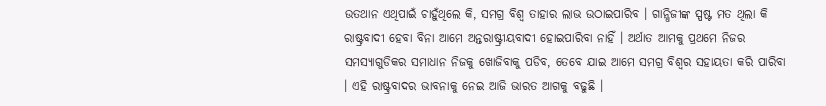ଉତଥାନ ଏଥିପାଇଁ ଚାହୁଁଥିଲେ କି, ସମଗ୍ର ବିଶ୍ୱ ତାହାର ଲାଭ ଉଠାଇପାରିବ । ଗାନ୍ଧିଜୀଙ୍କ ସ୍ପଷ୍ଟ ମତ ଥିଲା କି ରାଷ୍ଟ୍ରବାଦୀ ହେବା ବିନା ଆମେ ଅନ୍ତରାଷ୍ଟ୍ରୀୟବାଦୀ ହୋଇପାରିବା ନାହିଁ । ଅର୍ଥାତ ଆମକୁ ପ୍ରଥମେ ନିଜର ସମସ୍ୟାଗୁଡିକର ସମାଧାନ ନିଜକୁ ଖୋଜିବାକୁ ପଡିବ, ତେବେ ଯାଇ ଆମେ ସମଗ୍ର ବିଶ୍ୱର ସହାୟତା କରି ପାରିବା । ଏହି ରାଷ୍ଟ୍ରବାଦର ଭାବନାକୁ ନେଇ ଆଜି ଭାରତ ଆଗକୁ ବଢୁଛି ।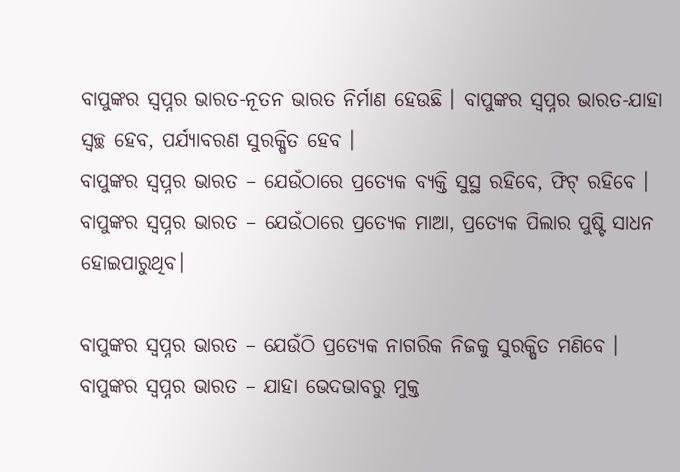ବାପୁଙ୍କର ସ୍ୱପ୍ନର ଭାରତ-ନୂତନ ଭାରତ ନିର୍ମାଣ ହେଉଛି । ବାପୁଙ୍କର ସ୍ୱପ୍ନର ଭାରତ-ଯାହା ସ୍ୱଚ୍ଛ ହେବ, ପର୍ଯ୍ୟାବରଣ ସୁରକ୍ଷିତ ହେବ ।
ବାପୁଙ୍କର ସ୍ୱପ୍ନର ଭାରତ – ଯେଉଁଠାରେ ପ୍ରତ୍ୟେକ ବ୍ୟକ୍ତି ସୁସ୍ଥ ରହିବେ, ଫିଟ୍ ରହିବେ । ବାପୁଙ୍କର ସ୍ୱପ୍ନର ଭାରତ – ଯେଉଁଠାରେ ପ୍ରତ୍ୟେକ ମାଆ, ପ୍ରତ୍ୟେକ ପିଲାର ପୁଷ୍ଟି ସାଧନ ହୋଇପାରୁଥିବ।

ବାପୁଙ୍କର ସ୍ୱପ୍ନର ଭାରତ – ଯେଉଁଠି ପ୍ରତ୍ୟେକ ନାଗରିକ ନିଜକୁ ସୁରକ୍ଷିତ ମଣିବେ । ବାପୁଙ୍କର ସ୍ୱପ୍ନର ଭାରତ – ଯାହା ଭେଦଭାବରୁ ମୁକ୍ତ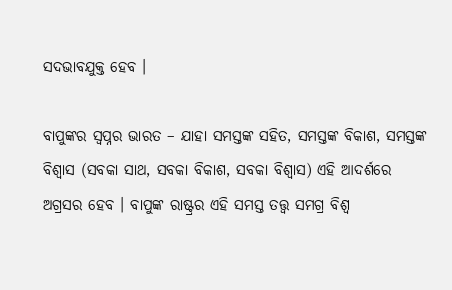ସଦଭାବଯୁକ୍ତ ହେବ ।

ବାପୁଙ୍କର ସ୍ୱପ୍ନର ଭାରତ – ଯାହା ସମସ୍ତଙ୍କ ସହିତ, ସମସ୍ତଙ୍କ ବିକାଶ, ସମସ୍ତଙ୍କ ବିଶ୍ୱାସ (ସବକା ସାଥ, ସବକା ବିକାଶ, ସବକା ବିଶ୍ୱାସ) ଏହି ଆଦର୍ଶରେ ଅଗ୍ରସର ହେବ । ବାପୁଙ୍କ ରାଷ୍ଟ୍ରର ଏହି ସମସ୍ତ ତତ୍ତ୍ଵ ସମଗ୍ର ବିଶ୍ୱ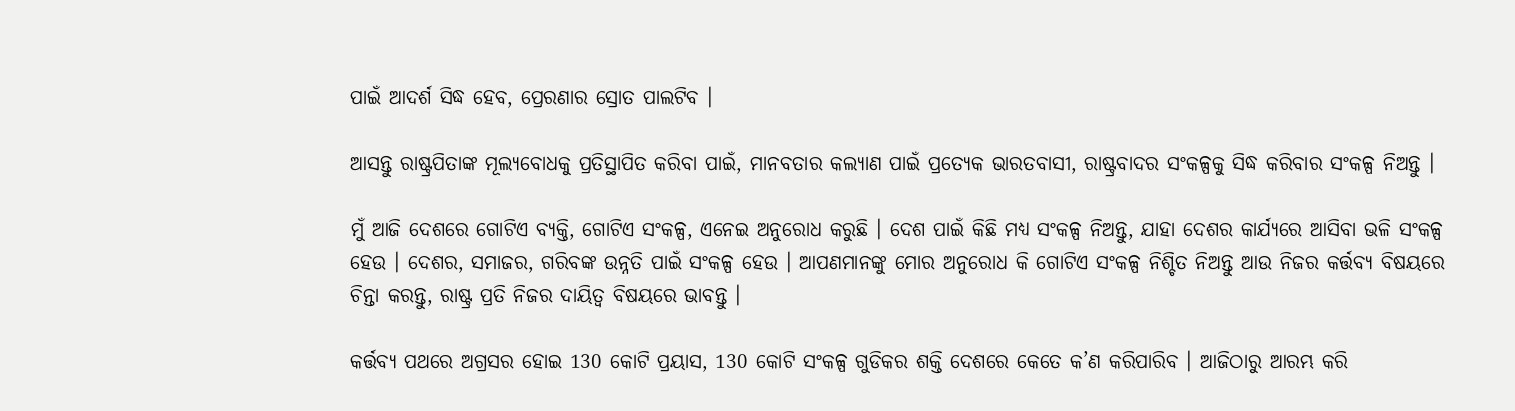ପାଇଁ ଆଦର୍ଶ ସିଦ୍ଧ ହେବ, ପ୍ରେରଣାର ସ୍ରୋତ ପାଲଟିବ ।

ଆସନ୍ତୁ ରାଷ୍ଟ୍ରପିତାଙ୍କ ମୂଲ୍ୟବୋଧକୁ ପ୍ରତିସ୍ଥାପିତ କରିବା ପାଇଁ, ମାନବତାର କଲ୍ୟାଣ ପାଇଁ ପ୍ରତ୍ୟେକ ଭାରତବାସୀ, ରାଷ୍ଟ୍ରବାଦର ସଂକଳ୍ପକୁ ସିଦ୍ଧ କରିବାର ସଂକଳ୍ପ ନିଅନ୍ତୁ ।

ମୁଁ ଆଜି ଦେଶରେ ଗୋଟିଏ ବ୍ୟକ୍ତି, ଗୋଟିଏ ସଂକଳ୍ପ, ଏନେଇ ଅନୁରୋଧ କରୁଛି । ଦେଶ ପାଇଁ କିଛି ମଧ୍ୟ ସଂକଳ୍ପ ନିଅନ୍ତୁ, ଯାହା ଦେଶର କାର୍ଯ୍ୟରେ ଆସିବା ଭଳି ସଂକଳ୍ପ ହେଉ । ଦେଶର, ସମାଜର, ଗରିବଙ୍କ ଉନ୍ନତି ପାଇଁ ସଂକଳ୍ପ ହେଉ । ଆପଣମାନଙ୍କୁ ମୋର ଅନୁରୋଧ କି ଗୋଟିଏ ସଂକଳ୍ପ ନିଶ୍ଚିତ ନିଅନ୍ତୁ ଆଉ ନିଜର କର୍ତ୍ତବ୍ୟ ବିଷୟରେ ଚିନ୍ତା କରନ୍ତୁ, ରାଷ୍ଟ୍ର ପ୍ରତି ନିଜର ଦାୟିତ୍ୱ ବିଷୟରେ ଭାବନ୍ତୁ ।

କର୍ତ୍ତବ୍ୟ ପଥରେ ଅଗ୍ରସର ହୋଇ 130 କୋଟି ପ୍ରୟାସ, 130 କୋଟି ସଂକଳ୍ପ ଗୁଡିକର ଶକ୍ତି ଦେଶରେ କେତେ କ’ଣ କରିପାରିବ । ଆଜିଠାରୁ ଆରମ୍ଭ କରି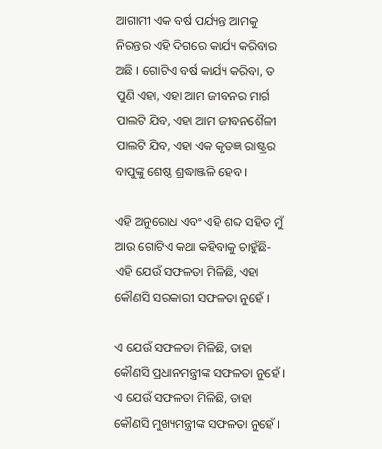ଆଗାମୀ ଏକ ବର୍ଷ ପର୍ଯ୍ୟନ୍ତ ଆମକୁ ନିରନ୍ତର ଏହି ଦିଗରେ କାର୍ଯ୍ୟ କରିବାର ଅଛି । ଗୋଟିଏ ବର୍ଷ କାର୍ଯ୍ୟ କରିବା, ତ ପୁଣି ଏହା, ଏହା ଆମ ଜୀବନର ମାର୍ଗ ପାଲଟି ଯିବ, ଏହା ଆମ ଜୀବନଶୈଳୀ ପାଲଟି ଯିବ, ଏହା ଏକ କୃତଜ୍ଞ ରାଷ୍ଟ୍ରର ବାପୁଙ୍କୁ ଶେଷ୍ଠ ଶ୍ରଦ୍ଧାଞ୍ଜଳି ହେବ ।

ଏହି ଅନୁରୋଧ ଏବଂ ଏହି ଶବ୍ଦ ସହିତ ମୁଁ ଆଉ ଗୋଟିଏ କଥା କହିବାକୁ ଚାହୁଁଛି- ଏହି ଯେଉଁ ସଫଳତା ମିଳିଛି, ଏହା କୌଣସି ସରକାରୀ ସଫଳତା ନୁହେଁ ।

ଏ ଯେଉଁ ସଫଳତା ମିଳିଛି, ତାହା କୌଣସି ପ୍ରଧାନମନ୍ତ୍ରୀଙ୍କ ସଫଳତା ନୁହେଁ । ଏ ଯେଉଁ ସଫଳତା ମିଳିଛି, ତାହା କୌଣସି ମୁଖ୍ୟମନ୍ତ୍ରୀଙ୍କ ସଫଳତା ନୁହେଁ ।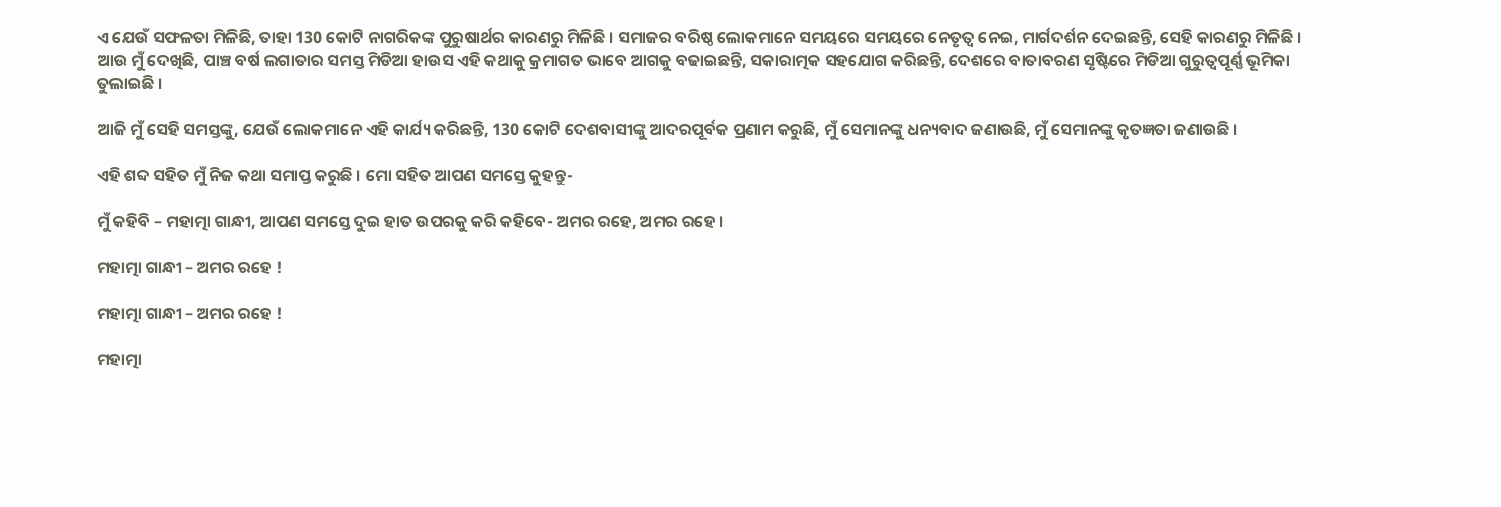ଏ ଯେଉଁ ସଫଳତା ମିଳିଛି, ତାହା 130 କୋଟି ନାଗରିକଙ୍କ ପୁରୁଷାର୍ଥର କାରଣରୁ ମିଳିଛି । ସମାଜର ବରିଷ୍ଠ ଲୋକମାନେ ସମୟରେ ସମୟରେ ନେତୃତ୍ୱ ନେଇ, ମାର୍ଗଦର୍ଶନ ଦେଇଛନ୍ତି, ସେହି କାରଣରୁ ମିଳିଛି । ଆଉ ମୁଁ ଦେଖିଛି, ପାଞ୍ଚ ବର୍ଷ ଲଗାତାର ସମସ୍ତ ମିଡିଆ ହାଉସ ଏହି କଥାକୁ କ୍ରମାଗତ ଭାବେ ଆଗକୁ ବଢାଇଛନ୍ତି, ସକାରାତ୍ମକ ସହଯୋଗ କରିଛନ୍ତି, ଦେଶରେ ବାତାବରଣ ସୃଷ୍ଟିରେ ମିଡିଆ ଗୁରୁତ୍ୱପୂର୍ଣ୍ଣ ଭୂମିକା ତୁଲାଇଛି ।

ଆଜି ମୁଁ ସେହି ସମସ୍ତଙ୍କୁ, ଯେଉଁ ଲୋକମାନେ ଏହି କାର୍ଯ୍ୟ କରିଛନ୍ତି, 130 କୋଟି ଦେଶବାସୀଙ୍କୁ ଆଦରପୂର୍ବକ ପ୍ରଣାମ କରୁଛି, ମୁଁ ସେମାନଙ୍କୁ ଧନ୍ୟବାଦ ଜଣାଉଛି, ମୁଁ ସେମାନଙ୍କୁ କୃତଜ୍ଞତା ଜଣାଉଛି ।

ଏହି ଶବ୍ଦ ସହିତ ମୁଁ ନିଜ କଥା ସମାପ୍ତ କରୁଛି । ମୋ ସହିତ ଆପଣ ସମସ୍ତେ କୁହନ୍ତୁ-

ମୁଁ କହିବି – ମହାତ୍ମା ଗାନ୍ଧୀ, ଆପଣ ସମସ୍ତେ ଦୁଇ ହାତ ଉପରକୁ କରି କହିବେ- ଅମର ରହେ, ଅମର ରହେ ।

ମହାତ୍ମା ଗାନ୍ଧୀ – ଅମର ରହେ !

ମହାତ୍ମା ଗାନ୍ଧୀ – ଅମର ରହେ !

ମହାତ୍ମା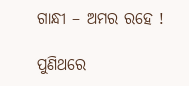ଗାନ୍ଧୀ – ଅମର ରହେ !

ପୁଣିଥରେ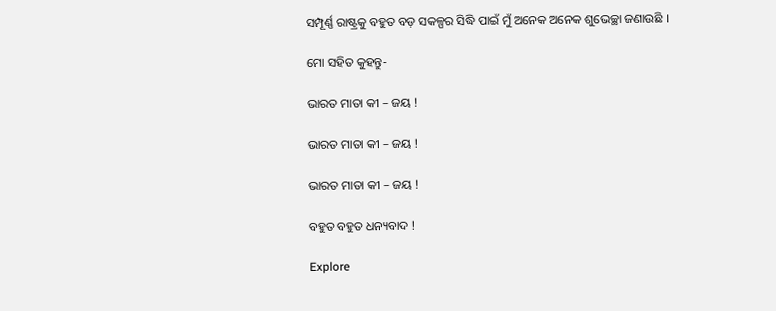ସମ୍ପୂର୍ଣ୍ଣ ରାଷ୍ଟ୍ରକୁ ବହୁତ ବଡ଼ ସକଳ୍ପର ସିଦ୍ଧି ପାଇଁ ମୁଁ ଅନେକ ଅନେକ ଶୁଭେଚ୍ଛା ଜଣାଉଛି ।

ମୋ ସହିତ କୁହନ୍ତୁ-

ଭାରତ ମାତା କୀ – ଜୟ !

ଭାରତ ମାତା କୀ – ଜୟ !

ଭାରତ ମାତା କୀ – ଜୟ !

ବହୁତ ବହୁତ ଧନ୍ୟବାଦ !

Explore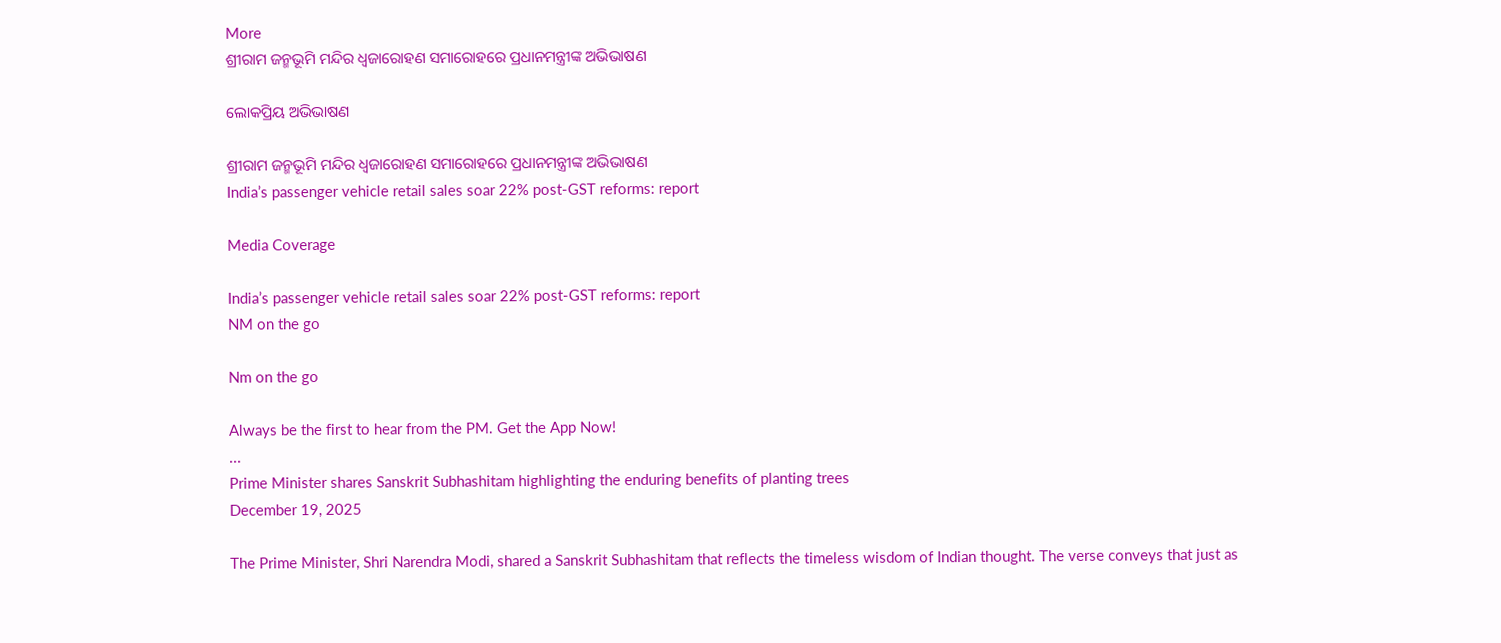More
ଶ୍ରୀରାମ ଜନ୍ମଭୂମି ମନ୍ଦିର ଧ୍ଵଜାରୋହଣ ସମାରୋହରେ ପ୍ରଧାନମନ୍ତ୍ରୀଙ୍କ ଅଭିଭାଷଣ

ଲୋକପ୍ରିୟ ଅଭିଭାଷଣ

ଶ୍ରୀରାମ ଜନ୍ମଭୂମି ମନ୍ଦିର ଧ୍ଵଜାରୋହଣ ସମାରୋହରେ ପ୍ରଧାନମନ୍ତ୍ରୀଙ୍କ ଅଭିଭାଷଣ
India’s passenger vehicle retail sales soar 22% post-GST reforms: report

Media Coverage

India’s passenger vehicle retail sales soar 22% post-GST reforms: report
NM on the go

Nm on the go

Always be the first to hear from the PM. Get the App Now!
...
Prime Minister shares Sanskrit Subhashitam highlighting the enduring benefits of planting trees
December 19, 2025

The Prime Minister, Shri Narendra Modi, shared a Sanskrit Subhashitam that reflects the timeless wisdom of Indian thought. The verse conveys that just as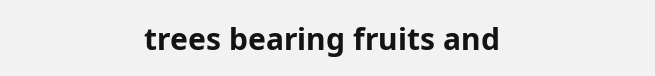trees bearing fruits and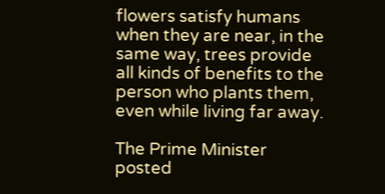flowers satisfy humans when they are near, in the same way, trees provide all kinds of benefits to the person who plants them, even while living far away.

The Prime Minister posted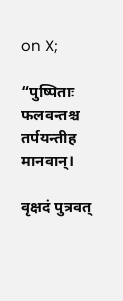on X;

“पुष्पिताः फलवन्तश्च तर्पयन्तीह मानवान्।

वृक्षदं पुत्रवत्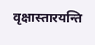वृक्षास्तारयन्ति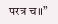परत्र च॥”